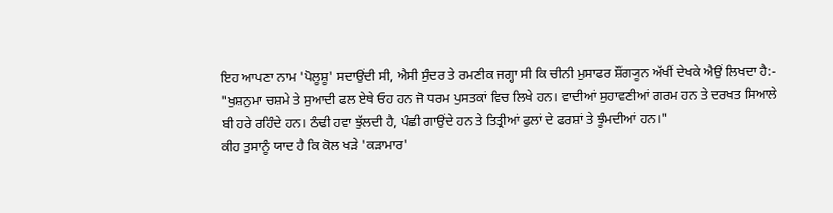ਇਹ ਆਪਣਾ ਨਾਮ 'ਪੋਲੂਸ਼ੂ' ਸਦਾਉਂਦੀ ਸੀ, ਐਸੀ ਸੁੰਦਰ ਤੇ ਰਮਣੀਕ ਜਗ੍ਹਾ ਸੀ ਕਿ ਚੀਨੀ ਮੁਸਾਫਰ ਸ਼ੌਂਗ੍ਯੂਨ ਅੱਖੀਂ ਦੇਖਕੇ ਐਉਂ ਲਿਖਦਾ ਹੈ:-
"ਖੁਸ਼ਨੁਮਾ ਚਸ਼ਮੇ ਤੇ ਸੁਆਦੀ ਫਲ ਏਥੇ ਓਹ ਹਨ ਜੋ ਧਰਮ ਪੁਸਤਕਾਂ ਵਿਚ ਲਿਖੇ ਹਨ। ਵਾਦੀਆਂ ਸੁਹਾਵਣੀਆਂ ਗਰਮ ਹਨ ਤੇ ਦਰਖਤ ਸਿਆਲੇ ਬੀ ਹਰੇ ਰਹਿੰਦੇ ਹਨ। ਠੰਢੀ ਹਵਾ ਝੁੱਲਦੀ ਹੈ, ਪੰਛੀ ਗਾਉਂਦੇ ਹਨ ਤੇ ਤਿਤ੍ਰੀਆਂ ਫੁਲਾਂ ਦੇ ਫਰਸ਼ਾਂ ਤੇ ਝੂੰਮਦੀਆਂ ਹਨ।"
ਕੀਹ ਤੁਸਾਨੂੰ ਯਾਦ ਹੈ ਕਿ ਕੋਲ ਖੜੇ 'ਕੜਾਮਾਰ'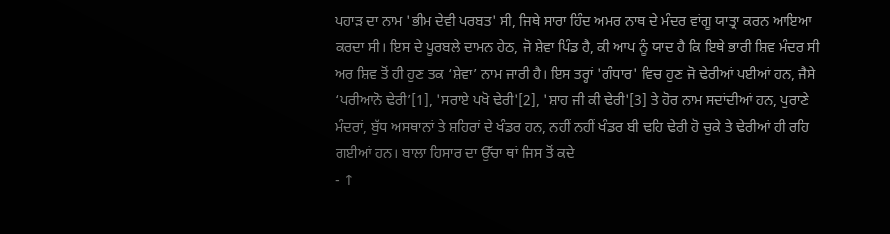ਪਹਾੜ ਦਾ ਨਾਮ 'ਭੀਮ ਦੇਵੀ ਪਰਬਤ' ਸੀ, ਜਿਥੇ ਸਾਰਾ ਹਿੰਦ ਅਮਰ ਨਾਥ ਦੇ ਮੰਦਰ ਵਾਂਗੂ ਯਾਤ੍ਰਾ ਕਰਨ ਆਇਆ ਕਰਦਾ ਸੀ। ਇਸ ਦੇ ਪੂਰਬਲੇ ਦਾਮਨ ਹੇਠ, ਜੋ ਸ਼ੇਵਾ ਪਿੰਡ ਹੈ, ਕੀ ਆਪ ਨੂੰ ਯਾਦ ਹੈ ਕਿ ਇਥੇ ਭਾਰੀ ਸ਼ਿਵ ਮੰਦਰ ਸੀ ਅਰ ਸ਼ਿਵ ਤੋਂ ਹੀ ਹੁਣ ਤਕ ‘ਸ਼ੇਵਾ’ ਨਾਮ ਜਾਰੀ ਹੈ। ਇਸ ਤਰ੍ਹਾਂ 'ਗੰਧਾਰ' ਵਿਚ ਹੁਣ ਜੋ ਢੇਰੀਆਂ ਪਈਆਂ ਹਨ, ਜੈਸੇ ‘ਪਰੀਆਨੋ ਢੇਰੀ’[1], 'ਸਰਾਏ ਪਖੋ ਢੇਰੀ'[2], 'ਸ਼ਾਹ ਜੀ ਕੀ ਢੇਰੀ'[3] ਤੇ ਹੋਰ ਨਾਮ ਸਦਾਂਦੀਆਂ ਹਨ, ਪੁਰਾਣੇ ਮੰਦਰਾਂ, ਬੁੱਧ ਅਸਥਾਨਾਂ ਤੇ ਸ਼ਹਿਰਾਂ ਦੇ ਖੰਡਰ ਹਨ, ਨਹੀਂ ਨਹੀਂ ਖੰਡਰ ਬੀ ਢਹਿ ਢੇਰੀ ਹੋ ਚੁਕੇ ਤੇ ਢੇਰੀਆਂ ਹੀ ਰਹਿ ਗਈਆਂ ਹਨ। ਬਾਲਾ ਹਿਸਾਰ ਦਾ ਉੱਚਾ ਥਾਂ ਜਿਸ ਤੋਂ ਕਦੇ
- ↑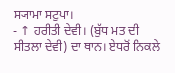ਸ੍ਯਾਮਾ ਸਟੁਪਾ।
- ↑ ਹਰੀਤੀ ਦੇਵੀ। (ਬੁੱਧ ਮਤ ਦੀ ਸੀਤਲਾ ਦੇਵੀ) ਦਾ ਥਾਨ। ਏਧਰੋਂ ਨਿਕਲੇ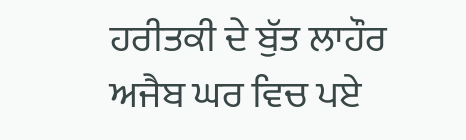ਹਰੀਤਕੀ ਦੇ ਬੁੱਤ ਲਾਹੌਰ ਅਜੈਬ ਘਰ ਵਿਚ ਪਏ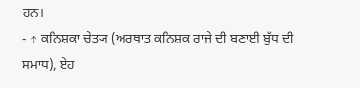ਹਨ।
- ↑ ਕਨਿਸ਼ਕਾ ਚੇਤ੍ਯ (ਅਰਥਾਤ ਕਨਿਸ਼ਕ ਰਾਜੇ ਦੀ ਬਣਾਈ ਬੁੱਧ ਦੀ ਸਮਾਧ), ਏਹ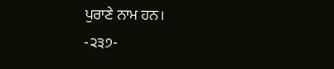ਪੁਰਾਣੇ ਨਾਮ ਹਨ।
-੨੩੭-